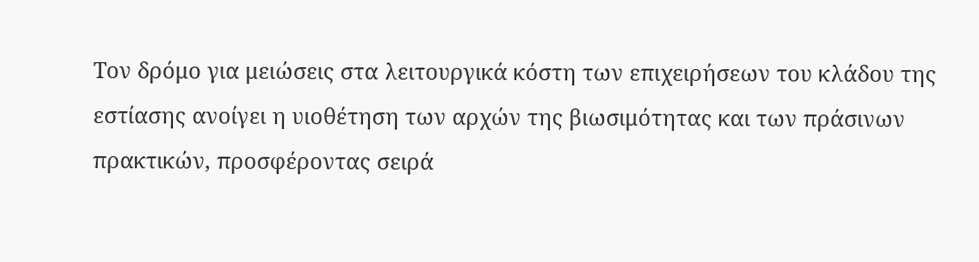Τον δρόμο για μειώσεις στα λειτουργικά κόστη των επιχειρήσεων του κλάδου της εστίασης ανοίγει η υιοθέτηση των αρχών της βιωσιμότητας και των πράσινων πρακτικών, προσφέροντας σειρά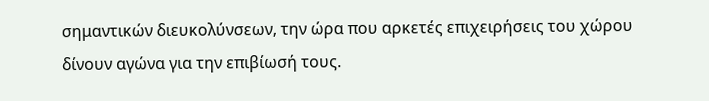σημαντικών διευκολύνσεων, την ώρα που αρκετές επιχειρήσεις του χώρου δίνουν αγώνα για την επιβίωσή τους.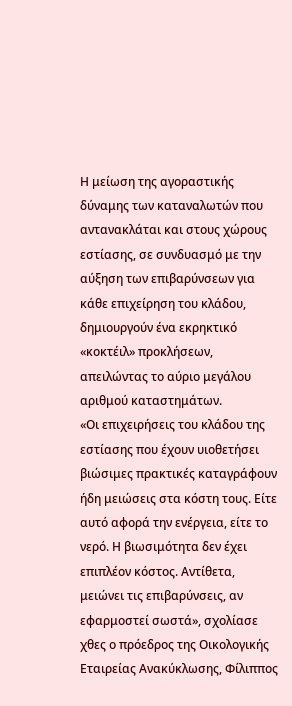Η μείωση της αγοραστικής δύναμης των καταναλωτών που αντανακλάται και στους χώρους εστίασης, σε συνδυασμό με την αύξηση των επιβαρύνσεων για κάθε επιχείρηση του κλάδου, δημιουργούν ένα εκρηκτικό «κοκτέιλ» προκλήσεων, απειλώντας το αύριο μεγάλου αριθμού καταστημάτων.
«Οι επιχειρήσεις του κλάδου της εστίασης που έχουν υιοθετήσει βιώσιμες πρακτικές καταγράφουν ήδη μειώσεις στα κόστη τους. Είτε αυτό αφορά την ενέργεια, είτε το νερό. Η βιωσιμότητα δεν έχει επιπλέον κόστος. Αντίθετα, μειώνει τις επιβαρύνσεις, αν εφαρμοστεί σωστά», σχολίασε χθες ο πρόεδρος της Οικολογικής Εταιρείας Ανακύκλωσης, Φίλιππος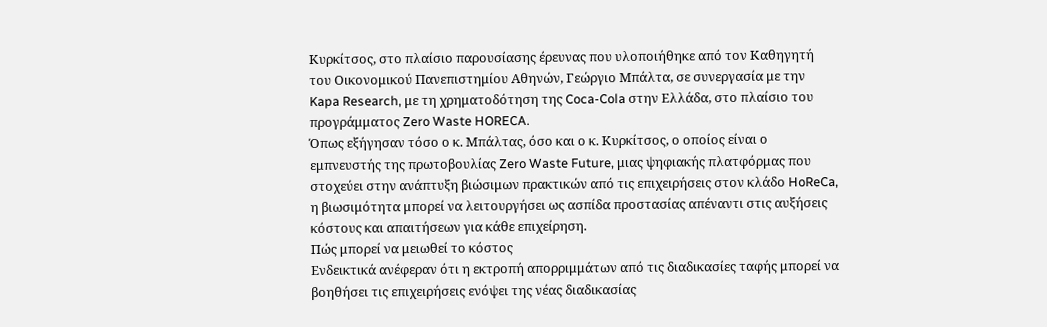Κυρκίτσος, στο πλαίσιο παρουσίασης έρευνας που υλοποιήθηκε από τον Καθηγητή του Οικονομικού Πανεπιστημίου Αθηνών, Γεώργιο Μπάλτα, σε συνεργασία με την Kapa Research, με τη χρηματοδότηση της Coca-Cola στην Ελλάδα, στο πλαίσιο του προγράμματος Zero Waste HORECA.
Όπως εξήγησαν τόσο ο κ. Μπάλτας, όσο και ο κ. Κυρκίτσος, ο οποίος είναι ο εμπνευστής της πρωτοβουλίας Zero Waste Future, μιας ψηφιακής πλατφόρμας που στοχεύει στην ανάπτυξη βιώσιμων πρακτικών από τις επιχειρήσεις στον κλάδο HoReCa, η βιωσιμότητα μπορεί να λειτουργήσει ως ασπίδα προστασίας απέναντι στις αυξήσεις κόστους και απαιτήσεων για κάθε επιχείρηση.
Πώς μπορεί να μειωθεί το κόστος
Ενδεικτικά ανέφεραν ότι η εκτροπή απορριμμάτων από τις διαδικασίες ταφής μπορεί να βοηθήσει τις επιχειρήσεις ενόψει της νέας διαδικασίας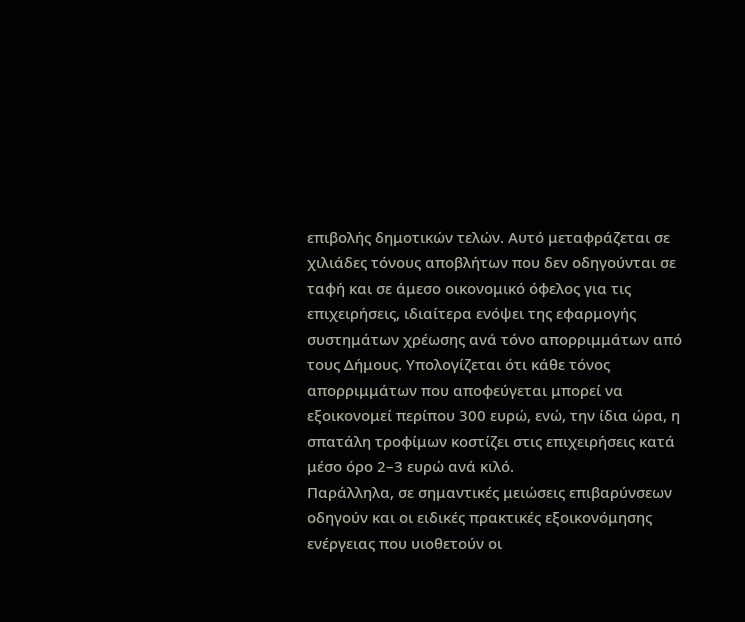επιβολής δημοτικών τελών. Αυτό μεταφράζεται σε χιλιάδες τόνους αποβλήτων που δεν οδηγούνται σε ταφή και σε άμεσο οικονομικό όφελος για τις επιχειρήσεις, ιδιαίτερα ενόψει της εφαρμογής συστημάτων χρέωσης ανά τόνο απορριμμάτων από τους Δήμους. Υπολογίζεται ότι κάθε τόνος απορριμμάτων που αποφεύγεται μπορεί να εξοικονομεί περίπου 300 ευρώ, ενώ, την ίδια ώρα, η σπατάλη τροφίμων κοστίζει στις επιχειρήσεις κατά μέσο όρο 2–3 ευρώ ανά κιλό.
Παράλληλα, σε σημαντικές μειώσεις επιβαρύνσεων οδηγούν και οι ειδικές πρακτικές εξοικονόμησης ενέργειας που υιοθετούν οι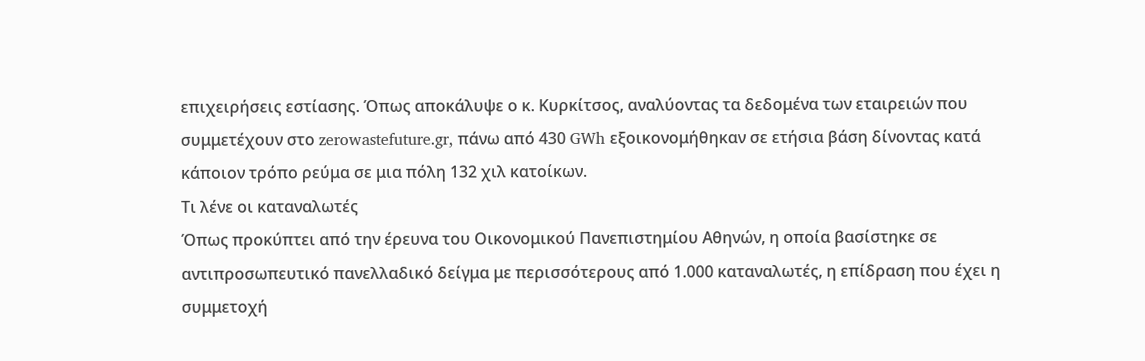επιχειρήσεις εστίασης. Όπως αποκάλυψε ο κ. Κυρκίτσος, αναλύοντας τα δεδομένα των εταιρειών που συμμετέχουν στο zerowastefuture.gr, πάνω από 430 GWh εξοικονομήθηκαν σε ετήσια βάση δίνοντας κατά κάποιον τρόπο ρεύμα σε μια πόλη 132 χιλ κατοίκων.
Τι λένε οι καταναλωτές
Όπως προκύπτει από την έρευνα του Οικονομικού Πανεπιστημίου Αθηνών, η οποία βασίστηκε σε αντιπροσωπευτικό πανελλαδικό δείγμα με περισσότερους από 1.000 καταναλωτές, η επίδραση που έχει η συμμετοχή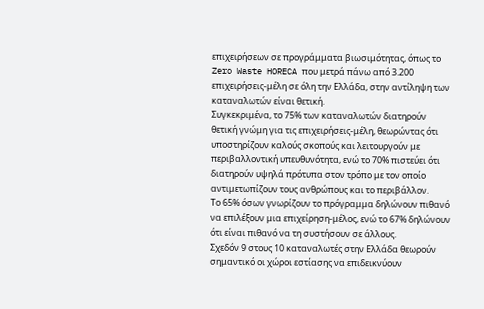επιχειρήσεων σε προγράμματα βιωσιμότητας, όπως το Zero Waste HORECA που μετρά πάνω από 3.200 επιχειρήσεις-μέλη σε όλη την Ελλάδα, στην αντίληψη των καταναλωτών είναι θετική.
Συγκεκριμένα, το 75% των καταναλωτών διατηρούν θετική γνώμη για τις επιχειρήσεις-μέλη, θεωρώντας ότι υποστηρίζουν καλούς σκοπούς και λειτουργούν με περιβαλλοντική υπευθυνότητα, ενώ το 70% πιστεύει ότι διατηρούν υψηλά πρότυπα στον τρόπο με τον οποίο αντιμετωπίζουν τους ανθρώπους και το περιβάλλον.
Το 65% όσων γνωρίζουν το πρόγραμμα δηλώνουν πιθανό να επιλέξουν μια επιχείρηση-μέλος, ενώ το 67% δηλώνουν ότι είναι πιθανό να τη συστήσουν σε άλλους.
Σχεδόν 9 στους 10 καταναλωτές στην Ελλάδα θεωρούν σημαντικό οι χώροι εστίασης να επιδεικνύουν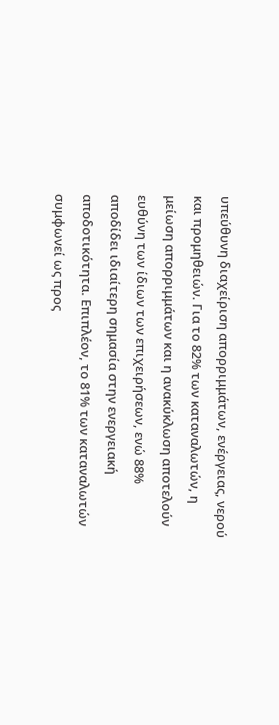υπεύθυνη διαχείριση απορριμμάτων, ενέργειας, νερού και προμηθειών. Για το 82% των καταναλωτών, η μείωση απορριμμάτων και η ανακύκλωση αποτελούν ευθύνη των ίδιων των επιχειρήσεων, ενώ 88% αποδίδει ιδιαίτερη σημασία στην ενεργειακή αποδοτικότητα. Επιπλέον, το 81% των καταναλωτών συμφωνεί ως προς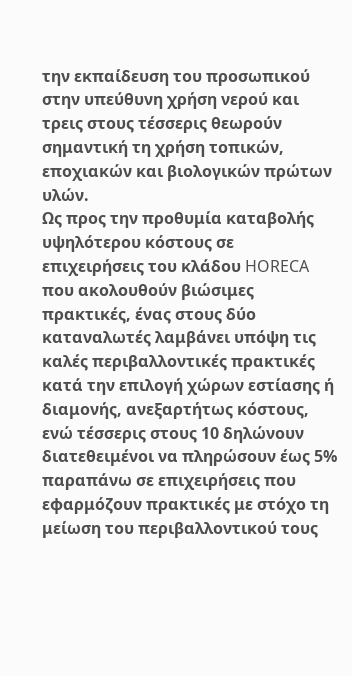την εκπαίδευση του προσωπικού στην υπεύθυνη χρήση νερού και τρεις στους τέσσερις θεωρούν σημαντική τη χρήση τοπικών, εποχιακών και βιολογικών πρώτων υλών.
Ως προς την προθυμία καταβολής υψηλότερου κόστους σε επιχειρήσεις του κλάδου HORECA που ακολουθούν βιώσιμες πρακτικές, ένας στους δύο καταναλωτές λαμβάνει υπόψη τις καλές περιβαλλοντικές πρακτικές κατά την επιλογή χώρων εστίασης ή διαμονής, ανεξαρτήτως κόστους, ενώ τέσσερις στους 10 δηλώνουν διατεθειμένοι να πληρώσουν έως 5% παραπάνω σε επιχειρήσεις που εφαρμόζουν πρακτικές με στόχο τη μείωση του περιβαλλοντικού τους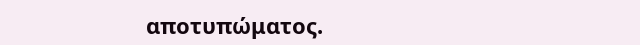αποτυπώματος.